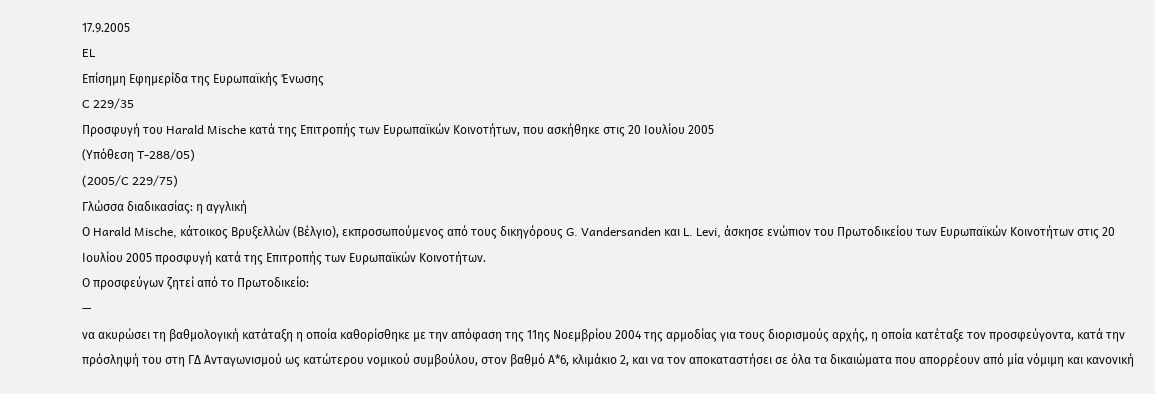17.9.2005
EL
Επίσημη Εφημερίδα της Ευρωπαϊκής Ένωσης
C 229/35
Προσφυγή του Harald Mische κατά της Επιτροπής των Ευρωπαϊκών Κοινοτήτων, που ασκήθηκε στις 20 Ιουλίου 2005
(Υπόθεση T-288/05)
(2005/C 229/75)
Γλώσσα διαδικασίας: η αγγλική
Ο Harald Mische, κάτοικoς Βρυξελλών (Βέλγιο), εκπροσωπούμενος από τους δικηγόρους G. Vandersanden και L. Levi, άσκησε ενώπιον του Πρωτοδικείου των Ευρωπαϊκών Κοινοτήτων στις 20 Ιουλίου 2005 προσφυγή κατά της Επιτροπής των Ευρωπαϊκών Κοινοτήτων.
Ο προσφεύγων ζητεί από το Πρωτοδικείο:
—
να ακυρώσει τη βαθμολογική κατάταξη η οποία καθορίσθηκε με την απόφαση της 11ης Νοεμβρίου 2004 της αρμοδίας για τους διορισμούς αρχής, η οποία κατέταξε τον προσφεύγοντα, κατά την πρόσληψή του στη ΓΔ Ανταγωνισμού ως κατώτερου νομικού συμβούλου, στον βαθμό Α*6, κλιμάκιο 2, και να τον αποκαταστήσει σε όλα τα δικαιώματα που απορρέουν από μία νόμιμη και κανονική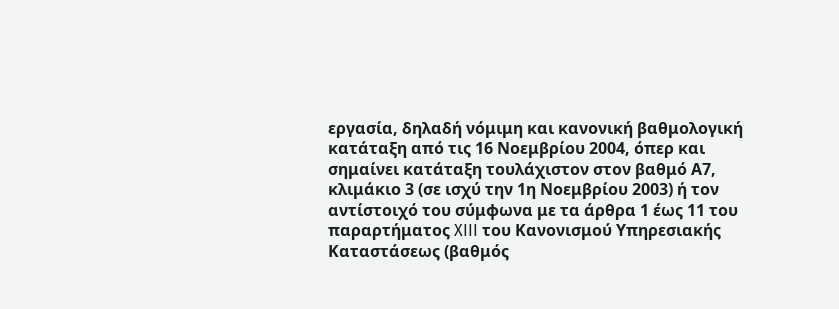εργασία, δηλαδή νόμιμη και κανονική βαθμολογική κατάταξη από τις 16 Νοεμβρίου 2004, όπερ και σημαίνει κατάταξη τουλάχιστον στον βαθμό Α7, κλιμάκιο 3 (σε ισχύ την 1η Νοεμβρίου 2003) ή τον αντίστοιχό του σύμφωνα με τα άρθρα 1 έως 11 του παραρτήματος XIII του Κανονισμού Υπηρεσιακής Καταστάσεως (βαθμός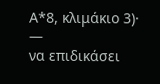Α*8, κλιμάκιο 3)·
—
να επιδικάσει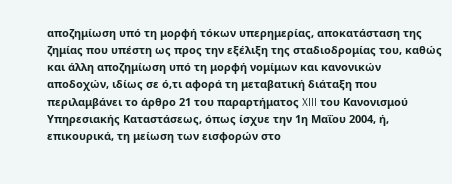αποζημίωση υπό τη μορφή τόκων υπερημερίας, αποκατάσταση της ζημίας που υπέστη ως προς την εξέλιξη της σταδιοδρομίας του, καθώς και άλλη αποζημίωση υπό τη μορφή νομίμων και κανονικών αποδοχών, ιδίως σε ό,τι αφορά τη μεταβατική διάταξη που περιλαμβάνει το άρθρο 21 του παραρτήματος XIII του Κανονισμού Υπηρεσιακής Καταστάσεως, όπως ίσχυε την 1η Μαΐου 2004, ή, επικουρικά, τη μείωση των εισφορών στο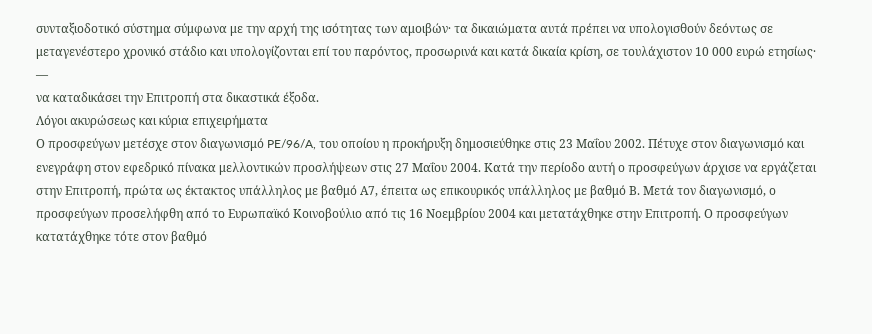συνταξιοδοτικό σύστημα σύμφωνα με την αρχή της ισότητας των αμοιβών· τα δικαιώματα αυτά πρέπει να υπολογισθούν δεόντως σε μεταγενέστερο χρονικό στάδιο και υπολογίζονται επί του παρόντος, προσωρινά και κατά δικαία κρίση, σε τουλάχιστον 10 000 ευρώ ετησίως·
—
να καταδικάσει την Επιτροπή στα δικαστικά έξοδα.
Λόγοι ακυρώσεως και κύρια επιχειρήματα
Ο προσφεύγων μετέσχε στον διαγωνισμό PE/96/A, του οποίου η προκήρυξη δημοσιεύθηκε στις 23 Μαΐου 2002. Πέτυχε στον διαγωνισμό και ενεγράφη στον εφεδρικό πίνακα μελλοντικών προσλήψεων στις 27 Μαΐου 2004. Κατά την περίοδο αυτή ο προσφεύγων άρχισε να εργάζεται στην Επιτροπή, πρώτα ως έκτακτος υπάλληλος με βαθμό Α7, έπειτα ως επικουρικός υπάλληλος με βαθμό Β. Μετά τον διαγωνισμό, ο προσφεύγων προσελήφθη από το Ευρωπαϊκό Κοινοβούλιο από τις 16 Νοεμβρίου 2004 και μετατάχθηκε στην Επιτροπή. Ο προσφεύγων κατατάχθηκε τότε στον βαθμό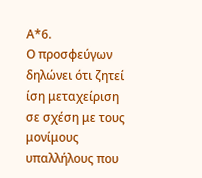Α*6.
Ο προσφεύγων δηλώνει ότι ζητεί ίση μεταχείριση σε σχέση με τους μονίμους υπαλλήλους που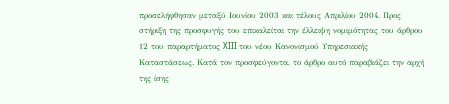προσελήφθησαν μεταξύ Ιουνίου 2003 και τέλους Απριλίου 2004. Προς στήριξη της προσφυγής του επικαλείται την έλλειψη νομιμότητας του άρθρου 12 του παραρτήματος XIII του νέου Κανονισμού Υπηρεσιακής Καταστάσεως. Κατά τον προσφεύγοντα, το άρθρο αυτό παραβιάζει την αρχή της ίσης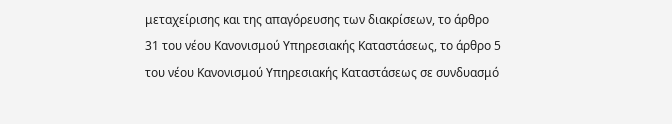μεταχείρισης και της απαγόρευσης των διακρίσεων, το άρθρο 31 του νέου Κανονισμού Υπηρεσιακής Καταστάσεως, το άρθρο 5 του νέου Κανονισμού Υπηρεσιακής Καταστάσεως σε συνδυασμό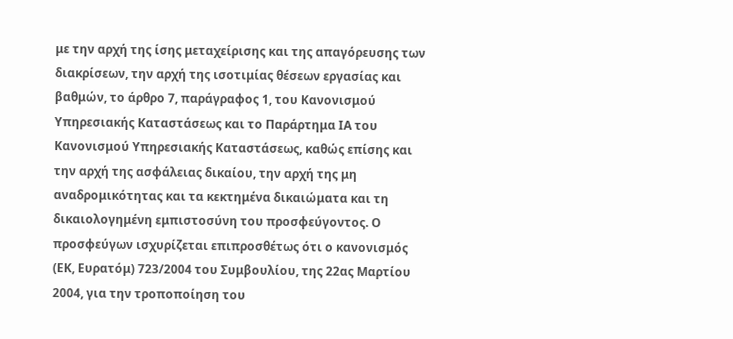με την αρχή της ίσης μεταχείρισης και της απαγόρευσης των διακρίσεων, την αρχή της ισοτιμίας θέσεων εργασίας και βαθμών, το άρθρο 7, παράγραφος 1, του Κανονισμού Υπηρεσιακής Καταστάσεως και το Παράρτημα ΙΑ του Κανονισμού Υπηρεσιακής Καταστάσεως, καθώς επίσης και την αρχή της ασφάλειας δικαίου, την αρχή της μη αναδρομικότητας και τα κεκτημένα δικαιώματα και τη δικαιολογημένη εμπιστοσύνη του προσφεύγοντος. Ο προσφεύγων ισχυρίζεται επιπροσθέτως ότι ο κανονισμός (ΕΚ, Ευρατόμ) 723/2004 του Συμβουλίου, της 22ας Μαρτίου 2004, για την τροποποίηση του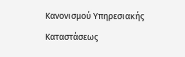Κανονισμού Υπηρεσιακής Καταστάσεως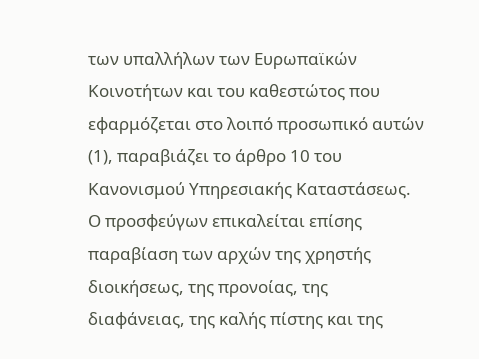των υπαλλήλων των Ευρωπαϊκών Κοινοτήτων και του καθεστώτος που εφαρμόζεται στο λοιπό προσωπικό αυτών (1), παραβιάζει το άρθρο 10 του Κανονισμού Υπηρεσιακής Καταστάσεως.
Ο προσφεύγων επικαλείται επίσης παραβίαση των αρχών της χρηστής διοικήσεως, της προνοίας, της διαφάνειας, της καλής πίστης και της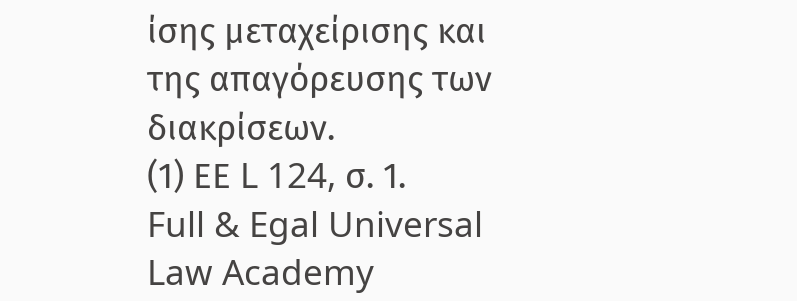ίσης μεταχείρισης και της απαγόρευσης των διακρίσεων.
(1) ΕΕ L 124, σ. 1.
Full & Egal Universal Law Academy